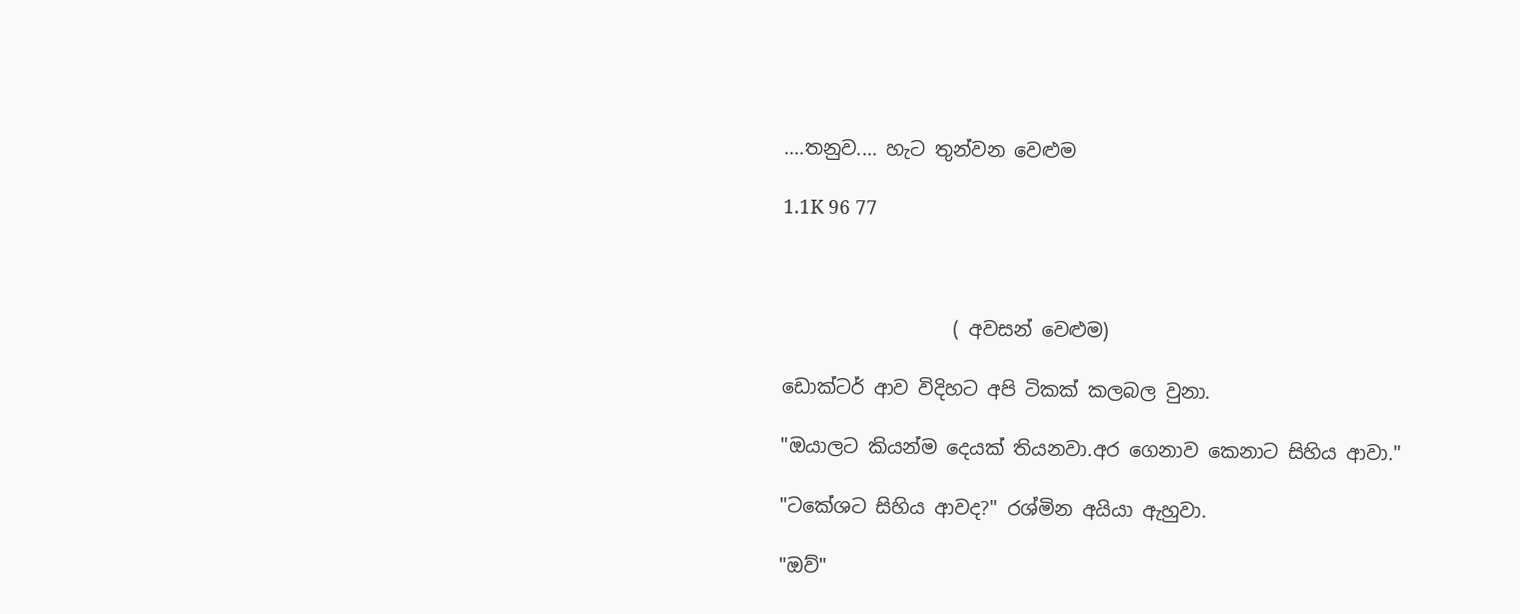....තනුව.... හැට තුන්වන වෙළුම

1.1K 96 77



                  ( අවසන් වෙළුම)

ඩොක්ටර් ආව විදිහට අපි ටිකක් කලබල වුනා.

"ඔයාලට කියන්ම දෙයක් තියනවා.අර ගෙනාව කෙනාට සිහිය ආවා."

"ටකේශට සිහිය ආවද?" රශ්මින අයියා ඇහුවා.

"ඔව්"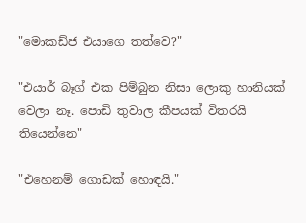"මොකඩ්ජ එයාගෙ තත්වෙ?"

"එයාර් බෑග් එක පිම්බුන නිසා ලොකු හානියක් වෙලා නෑ. පොඩි තුවාල කීපයක් විතරයි තියෙන්නෙ"

"එහෙනම් ගොඩක් හොඳයි."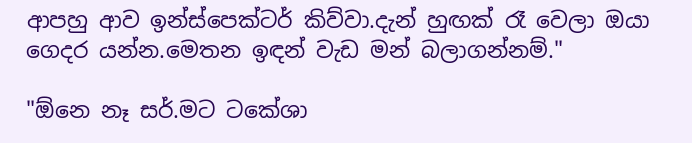ආපහු ආව ඉන්ස්පෙක්ටර් කිව්වා.දැන් හුඟක් රෑ වෙලා ඔයා ගෙදර යන්න.මෙතන ඉඳන් වැඩ මන් බලාගන්නම්."

"ඕනෙ නෑ සර්.මට ටකේශා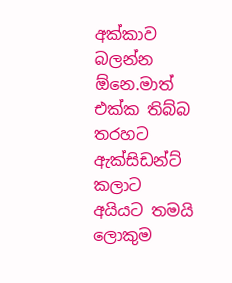අක්කාව බලන්න ඕනෙ.මාත් එක්ක තිබ්බ තරහට ඇක්සිඩන්ට් කලාට අයියට තමයි ලොකුම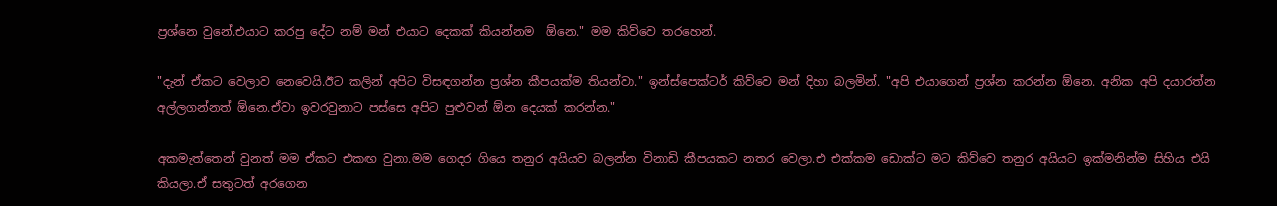ප්‍රශ්නෙ වුනේ.එයාට කරපු දේට නම් මන් එයාට දෙකක් කියන්නම  ඕනෙ." මම කිව්වෙ තරහෙන්.

"දැන් ඒකට වෙලාව නෙවෙයි.ඊට කලින් අපිට විසඳගන්න ප්‍රශ්න කීපයක්ම තියන්වා." ඉන්ස්පෙක්ටර් කිව්වෙ මන් දිහා බලමින්. "අපි එයාගෙන් ප්‍රශ්න කරන්න ඕනෙ. අනික අපි දයාරත්න අල්ලගන්නත් ඕනෙ.ඒවා ඉවරවුනාට පස්සෙ අපිට පුළුවන් ඕන දෙයක් කරන්න."

අකමැත්තෙන් වුනත් මම ඒකට එකඟ වුනා.මම ගෙදර ගියෙ තනුර අයියව බලන්න විනාඩි කීපයකට නතර වෙලා.එ එක්කම ඩොක්ට මට කිව්වෙ තනුර අයියට ඉක්මනින්ම සිහිය එයි කියලා.ඒ සතුටත් අරගෙන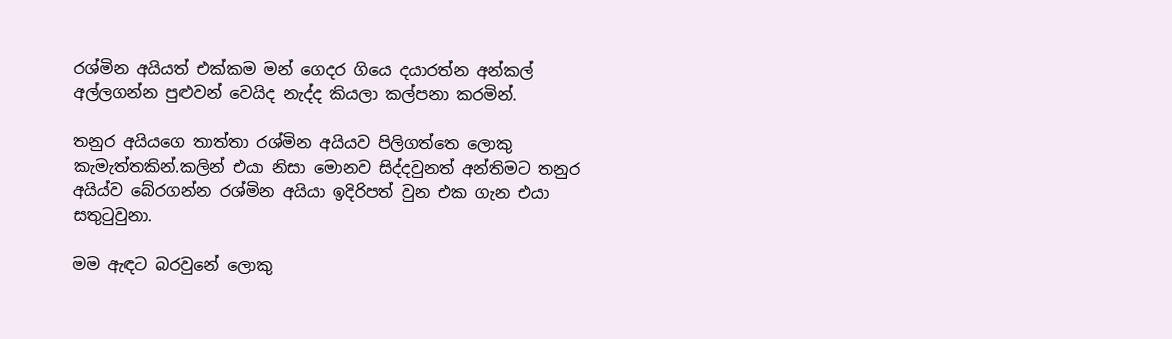රශ්මින අයියත් එක්කම මන් ගෙදර ගියෙ දයාරත්න අන්කල් අල්ලගන්න පුළුවන් වෙයිද නැද්ද කියලා කල්පනා කරමින්.

තනුර අයියගෙ තාත්තා රශ්මින අයියව පිලිගත්තෙ ලොකු කැමැත්තකින්.කලින් එයා නිසා මොනව සිද්දවුනත් අන්තිමට තනුර අයිය්ව බේරගන්න රශ්මින අයියා ඉදිරිපත් වුන එක ගැන එයා සතුටුවුනා.

මම ඇඳට බරවුනේ ලොකු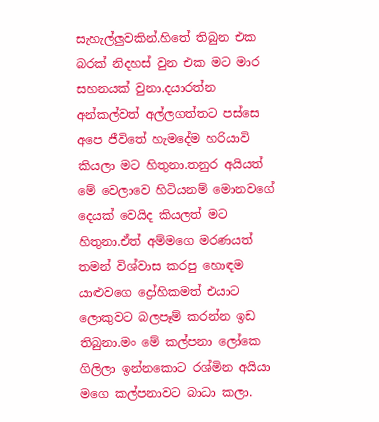සැහැල්ලුවකින්.හිතේ තිබුන එක බරක් නිදහස් වුන එක මට මාර සහනයක් වුනා.දයාරත්න අන්කල්වත් අල්ලගත්තට පස්සෙ අපෙ ජීවිතේ හැමදේම හරියාවි කියලා මට හිතුනා.තනුර අයියත් මේ වෙලාවෙ හිටියනම් මොනවගේ දෙයක් වෙයිද කියලත් මට හිතුනා.ඒත් අම්මගෙ මරණයත් තමන් විශ්වාස කරපු හොඳම යාළුවගෙ ද්‍රෝහිකමත් එයාට ලොකුවට බලපෑම් කරන්න ඉඩ තිබුනා.මං මේ කල්පනා ලෝකෙ ගිලිලා ඉන්නකොට රශ්මින අයියා මගෙ කල්පනාවට බාධා කලා.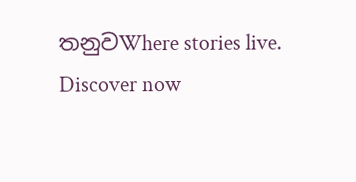තනුවWhere stories live. Discover now